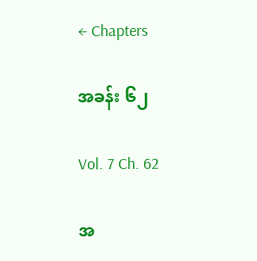← Chapters

အခန်း ၆၂

Vol. 7 Ch. 62

အ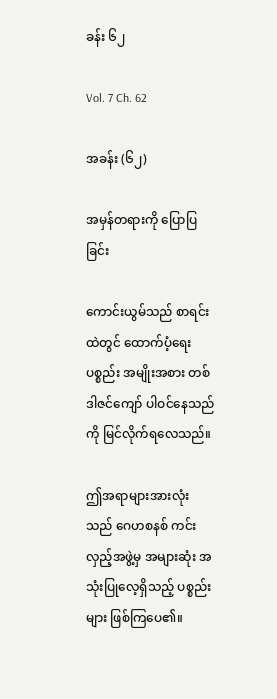ခန်း ၆၂

Vol. 7 Ch. 62

အခန်း (၆၂)

အမှန်တရားကို ပြောပြခြင်း

ကောင်းယွမ်သည် စာရင်းထဲတွင် ထောက်ပံ့ရေးပစ္စည်း အမျိုးအစား တစ်ဒါဇင်ကျော် ပါဝင်နေသည်ကို မြင်လိုက်ရလေသည်။

ဤအရာများအားလုံးသည် ဂေဟစနစ် ကင်းလှည့်အဖွဲ့မှ အများဆုံး အသုံးပြုလေ့ရှိသည့် ပစ္စည်းများ ဖြစ်ကြပေ၏။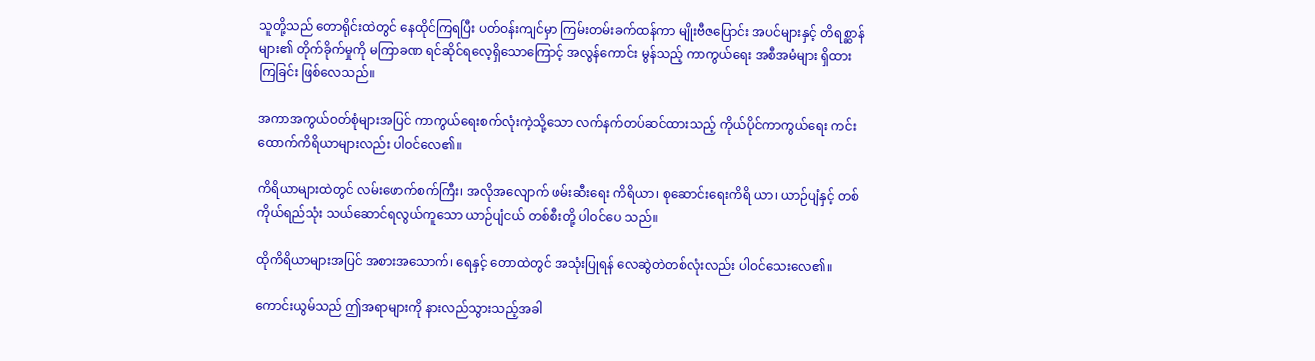သူတို့သည် တောရိုင်းထဲတွင် နေထိုင်ကြရပြီး ပတ်ဝန်းကျင်မှာ ကြမ်းတမ်းခက်ထန်ကာ မျိုးဗီဇပြောင်း အပင်များနှင့် တိရစ္ဆာန်များ၏ တိုက်ခိုက်မှုကို မကြာခဏ ရင်ဆိုင်ရလေ့ရှိသောကြောင့် အလွန်ကောင်း မွန်သည့် ကာကွယ်ရေး အစီအမံများ ရှိထားကြခြင်း ဖြစ်လေသည်။

အကာအကွယ်ဝတ်စုံများအပြင် ကာကွယ်ရေးစက်လုံးကဲ့သို့သော လက်နက်တပ်ဆင်ထားသည့် ကိုယ်ပိုင်ကာကွယ်ရေး ကင်းထောက်ကိရိယာများလည်း ပါဝင်လေ၏။

ကိရိယာများထဲတွင် လမ်းဖောက်စက်ကြီး၊ အလိုအလျောက် ဖမ်းဆီးရေး ကိရိယာ၊ စုဆောင်းရေးကိရိ ယာ၊ ယာဉ်ပျံနှင့် တစ်ကိုယ်ရည်သုံး သယ်ဆောင်ရလွယ်ကူသော ယာဉ်ပျံငယ် တစ်စီးတို့ ပါဝင်ပေ သည်။

ထိုကိရိယာများအပြင် အစားအသောက်၊ ရေနှင့် တောထဲတွင် အသုံးပြုရန် လေဆွဲတဲတစ်လုံးလည်း ပါဝင်သေးလေ၏။

ကောင်းယွမ်သည် ဤအရာများကို နားလည်သွားသည့်အခါ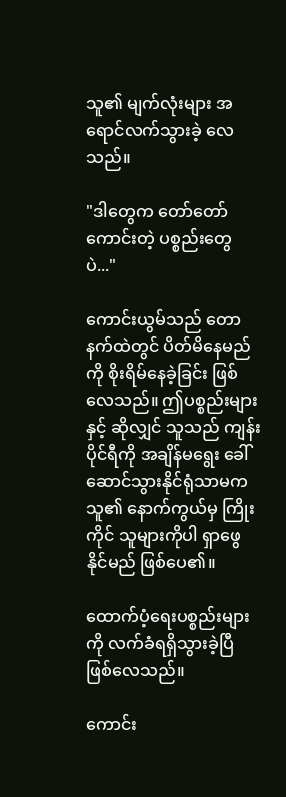သူ၏ မျက်လုံးများ အရောင်လက်သွားခဲ့ လေသည်။

"ဒါတွေက တော်တော်ကောင်းတဲ့ ပစ္စည်းတွေပဲ..."

ကောင်းယွမ်သည် တောနက်ထဲတွင် ပိတ်မိနေမည်ကို စိုးရိမ်နေခဲ့ခြင်း ဖြစ်လေသည်။ ဤပစ္စည်းများနှင့် ဆိုလျှင် သူသည် ကျန်းပိုင်ရီကို အချိန်မရွေး ခေါ်ဆောင်သွားနိုင်ရုံသာမက သူ၏ နောက်ကွယ်မှ ကြိုး ကိုင် သူများကိုပါ ရှာဖွေနိုင်မည် ဖြစ်ပေ၏။

ထောက်ပံ့ရေးပစ္စည်းများကို လက်ခံရရှိသွားခဲ့ပြီ ဖြစ်လေသည်။

ကောင်း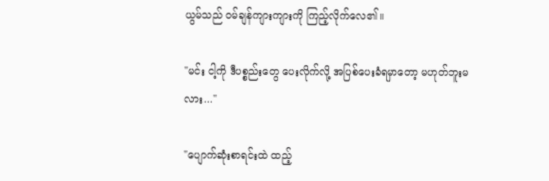ယွမ်သည် ဝမ်ချန်ကျားကျားကို ကြည့်လိုက်လေ၏။

"မင်း ငါ့ကို ဒီပစ္စည်းတွေ ပေးလိုက်လို့ အပြစ်ပေးခံရမှာတော့ မဟုတ်ဘူးမလား..."

"ပျောက်ဆုံးစာရင်းထဲ ထည့်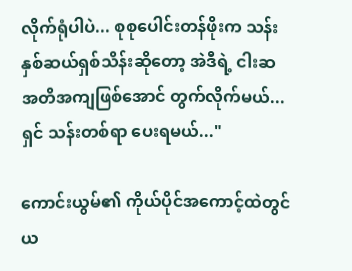လိုက်ရုံပါပဲ... စုစုပေါင်းတန်ဖိုးက သန်းနှစ်ဆယ်ရှစ်သိန်းဆိုတော့ အဲဒီရဲ့ ငါးဆ အတိအကျဖြစ်အောင် တွက်လိုက်မယ်... ရှင် သန်းတစ်ရာ ပေးရမယ်..."

ကောင်းယွမ်၏ ကိုယ်ပိုင်အကောင့်ထဲတွင် ယ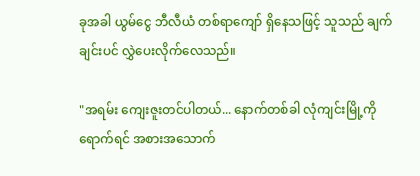ခုအခါ ယွမ်ငွေ ဘီလီယံ တစ်ရာကျော် ရှိနေသဖြင့် သူသည် ချက်ချင်းပင် လွှဲပေးလိုက်လေသည်။

"အရမ်း ကျေးဇူးတင်ပါတယ်... နောက်တစ်ခါ လုံကျင်းမြို့ကို ရောက်ရင် အစားအသောက်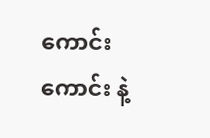ကောင်း ကောင်း နဲ့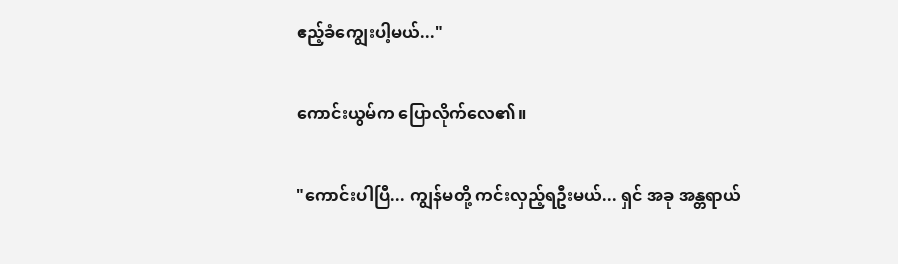ဧည့်ခံကျွေးပါ့မယ်..."

ကောင်းယွမ်က ပြောလိုက်လေ၏။

"ကောင်းပါပြီ... ကျွန်မတို့ ကင်းလှည့်ရဦးမယ်... ရှင် အခု အန္တရာယ်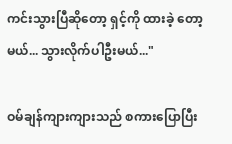ကင်းသွားပြီဆိုတော့ ရှင့်ကို ထားခဲ့ တော့မယ်... သွားလိုက်ပါဦးမယ်..."

ဝမ်ချန်ကျားကျားသည် စကားပြောပြီး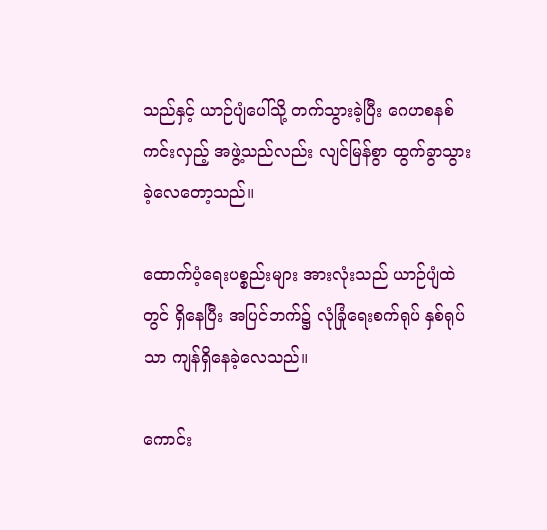သည်နှင့် ယာဉ်ပျံပေါ်သို့ တက်သွားခဲ့ပြီး ဂေဟစနစ် ကင်းလှည့် အဖွဲ့သည်လည်း လျင်မြန်စွာ ထွက်ခွာသွားခဲ့လေတော့သည်။

ထောက်ပံ့ရေးပစ္စည်းများ အားလုံးသည် ယာဉ်ပျံထဲတွင် ရှိနေပြီး အပြင်ဘက်၌ လုံခြုံရေးစက်ရုပ် နှစ်ရုပ်သာ ကျန်ရှိနေခဲ့လေသည်။

ကောင်း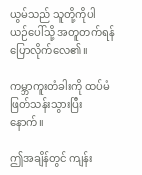ယွမ်သည် သူတို့ကိုပါ ယဉ်ပေါ်သို့ အတူတက်ရန် ပြောလိုက်လေ၏။

ကမ္ဘာကူးတံခါးကို ထပ်မံ ဖြတ်သန်းသွားပြီးနောက်။

ဤအချိန်တွင် ကျန်း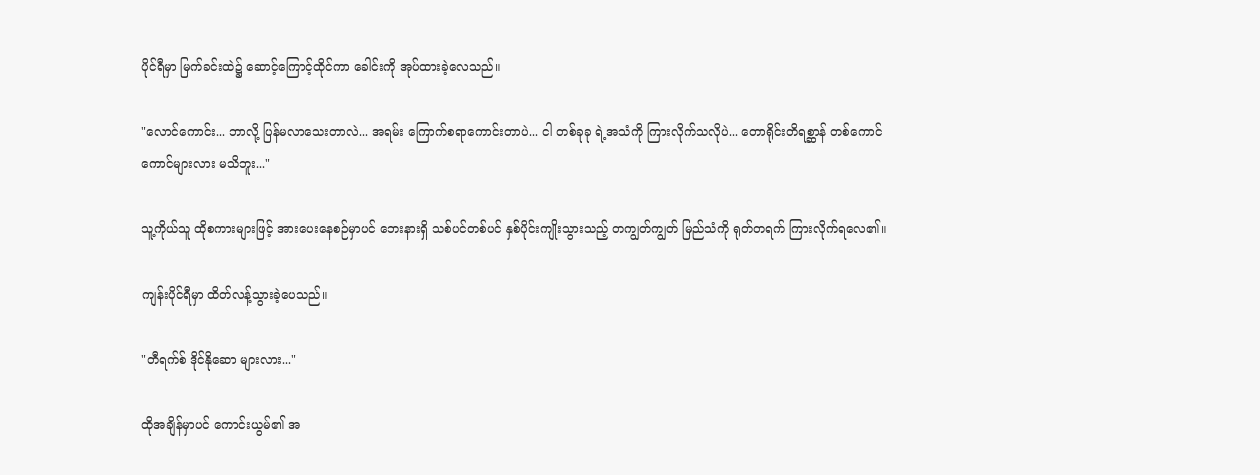ပိုင်ရီမှာ မြက်ခင်းထဲ၌ ဆောင့်ကြောင့်ထိုင်ကာ ခေါင်းကို အုပ်ထားခဲ့လေသည်။

"လောင်ကောင်း... ဘာလို့ ပြန်မလာသေးတာလဲ... အရမ်း ကြောက်စရာကောင်းတာပဲ... ငါ တစ်ခုခု ရဲ့အသံကို ကြားလိုက်သလိုပဲ... တောရိုင်းတိရစ္ဆာန် တစ်ကောင်ကောင်များလား မသိဘူး..."

သူ့ကိုယ်သူ ထိုစကားများဖြင့် အားပေးနေစဉ်မှာပင် ဘေးနားရှိ သစ်ပင်တစ်ပင် နှစ်ပိုင်းကျိုးသွားသည့် တကျွတ်ကျွတ် မြည်သံကို ရုတ်တရက် ကြားလိုက်ရလေ၏။

ကျန်းပိုင်ရီမှာ ထိတ်လန့်သွားခဲ့ပေသည်။

"တီရက်စ် ဒိုင်နိုဆော များလား..."

ထိုအချိန်မှာပင် ကောင်းယွမ်၏ အ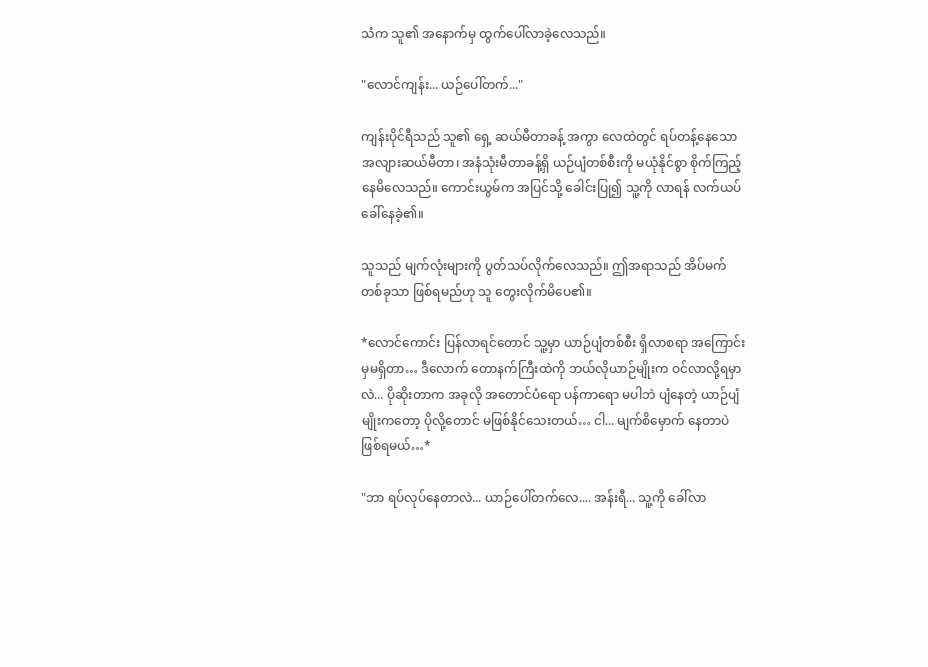သံက သူ၏ အနောက်မှ ထွက်ပေါ်လာခဲ့လေသည်။

"လောင်ကျန်း... ယဉ်ပေါ်တက်..."

ကျန်းပိုင်ရီသည် သူ၏ ရှေ့ ဆယ်မီတာခန့် အကွာ လေထဲတွင် ရပ်တန့်နေသော အလျားဆယ်မီတာ၊ အနံသုံးမီတာခန့်ရှိ ယဉ်ပျံတစ်စီးကို မယုံနိုင်စွာ စိုက်ကြည့်နေမိလေသည်။ ကောင်းယွမ်က အပြင်သို့ ခေါင်းပြု၍ သူ့ကို လာရန် လက်ယပ်ခေါ်နေခဲ့၏။

သူသည် မျက်လုံးများကို ပွတ်သပ်လိုက်လေသည်။ ဤအရာသည် အိပ်မက်တစ်ခုသာ ဖြစ်ရမည်ဟု သူ တွေးလိုက်မိပေ၏။

*လောင်ကောင်း ပြန်လာရင်တောင် သူ့မှာ ယာဉ်ပျံတစ်စီး ရှိလာစရာ အကြောင်းမှမရှိတာ… ဒီလောက် တောနက်ကြီးထဲကို ဘယ်လိုယာဉ်မျိုးက ဝင်လာလို့ရမှာလဲ... ပိုဆိုးတာက အခုလို အတောင်ပံရော ပန်ကာရော မပါဘဲ ပျံနေတဲ့ ယာဉ်ပျံမျိုးကတော့ ပိုလို့တောင် မဖြစ်နိုင်သေးတယ်… ငါ... မျက်စိမှောက် နေတာပဲ ဖြစ်ရမယ်…*

"ဘာ ရပ်လုပ်နေတာလဲ... ယာဉ်ပေါ်တက်လေ.... အန်းရီ... သူ့ကို ခေါ်လာ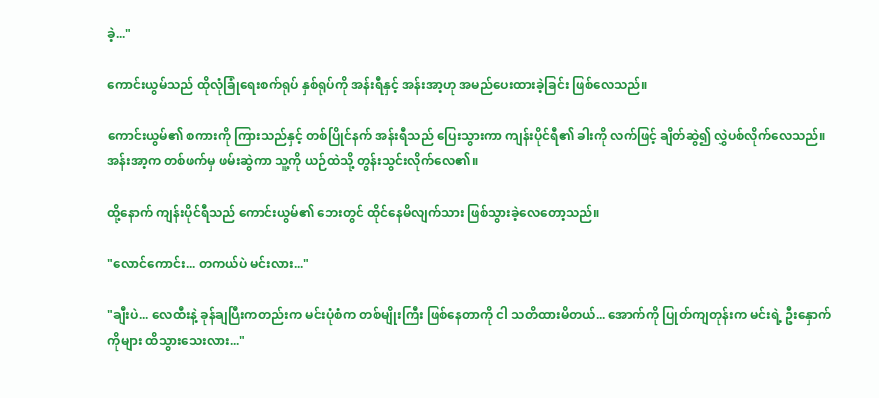ခဲ့..."

ကောင်းယွမ်သည် ထိုလုံခြုံရေးစက်ရုပ် နှစ်ရုပ်ကို အန်းရီနှင့် အန်းအာ့ဟု အမည်ပေးထားခဲ့ခြင်း ဖြစ်လေသည်။

ကောင်းယွမ်၏ စကားကို ကြားသည်နှင့် တစ်ပြိုင်နက် အန်းရီသည် ပြေးသွားကာ ကျန်းပိုင်ရီ၏ ခါးကို လက်ဖြင့် ချိတ်ဆွဲ၍ လွှဲပစ်လိုက်လေသည်။ အန်းအာ့က တစ်ဖက်မှ ဖမ်းဆွဲကာ သူ့ကို ယဉ်ထဲသို့ တွန်းသွင်းလိုက်လေ၏။

ထို့နောက် ကျန်းပိုင်ရီသည် ကောင်းယွမ်၏ ဘေးတွင် ထိုင်နေမိလျက်သား ဖြစ်သွားခဲ့လေတော့သည်။

"လောင်ကောင်း... တကယ်ပဲ မင်းလား..."

"ချီးပဲ... လေထီးနဲ့ ခုန်ချပြီးကတည်းက မင်းပုံစံက တစ်မျိုးကြီး ဖြစ်နေတာကို ငါ သတိထားမိတယ်... အောက်ကို ပြုတ်ကျတုန်းက မင်းရဲ့ ဦးနှောက်ကိုများ ထိသွားသေးလား..."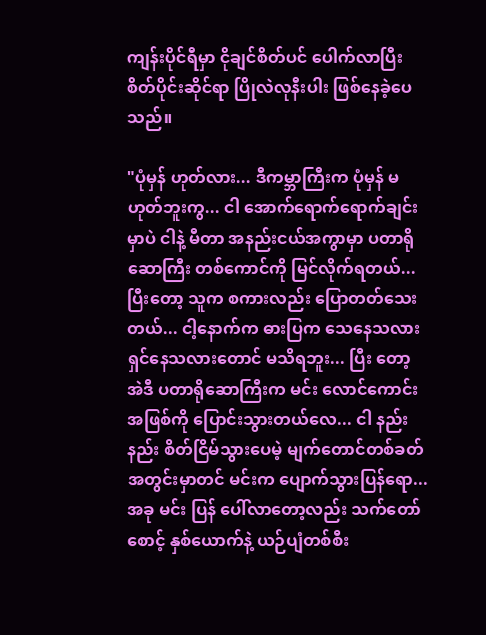ကျန်းပိုင်ရီမှာ ငိုချင်စိတ်ပင် ပေါက်လာပြီး စိတ်ပိုင်းဆိုင်ရာ ပြိုလဲလုနီးပါး ဖြစ်နေခဲ့ပေသည်။

"ပုံမှန် ဟုတ်လား... ဒီကမ္ဘာကြီးက ပုံမှန် မဟုတ်ဘူးကွ... ငါ အောက်ရောက်ရောက်ချင်းမှာပဲ ငါနဲ့ မီတာ အနည်းငယ်အကွာမှာ ပတာရိုဆောကြီး တစ်ကောင်ကို မြင်လိုက်ရတယ်... ပြီးတော့ သူက စကားလည်း ပြောတတ်သေးတယ်... ငါ့နောက်က ဓားပြက သေနေသလား ရှင်နေသလားတောင် မသိရဘူး... ပြီး တော့ အဲဒီ ပတာရိုဆောကြီးက မင်း လောင်ကောင်း အဖြစ်ကို ပြောင်းသွားတယ်လေ... ငါ နည်းနည်း စိတ်ငြိမ်သွားပေမဲ့ မျက်တောင်တစ်ခတ်အတွင်းမှာတင် မင်းက ပျောက်သွားပြန်ရော... အခု မင်း ပြန် ပေါ်လာတော့လည်း သက်တော်စောင့် နှစ်ယောက်နဲ့ ယဉ်ပျံတစ်စီး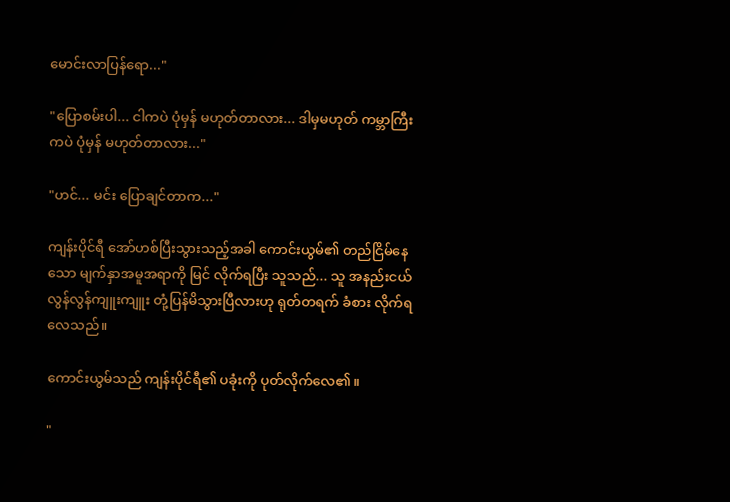မောင်းလာပြန်ရော..."

"ပြောစမ်းပါ... ငါကပဲ ပုံမှန် မဟုတ်တာလား... ဒါမှမဟုတ် ကမ္ဘာကြီးကပဲ ပုံမှန် မဟုတ်တာလား..."

"ဟင်... မင်း ပြောချင်တာက..."

ကျန်းပိုင်ရီ အော်ဟစ်ပြီးသွားသည့်အခါ ကောင်းယွမ်၏ တည်ငြိမ်နေသော မျက်နှာအမူအရာကို မြင် လိုက်ရပြီး သူသည်... သူ အနည်းငယ် လွန်လွန်ကျူးကျူး တုံ့ပြန်မိသွားပြီလားဟု ရုတ်တရက် ခံစား လိုက်ရလေသည်။

ကောင်းယွမ်သည် ကျန်းပိုင်ရီ၏ ပခုံးကို ပုတ်လိုက်လေ၏။

"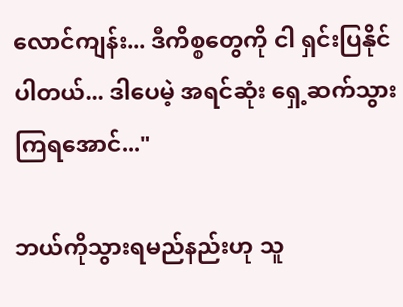လောင်ကျန်း... ဒီကိစ္စတွေကို ငါ ရှင်းပြနိုင်ပါတယ်... ဒါပေမဲ့ အရင်ဆုံး ရှေ့ဆက်သွားကြရအောင်..."

ဘယ်ကိုသွားရမည်နည်းဟု သူ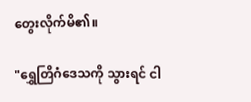တွေးလိုက်မိ၏။

"ရွှေတြိဂံဒေသကို သွားရင် ငါ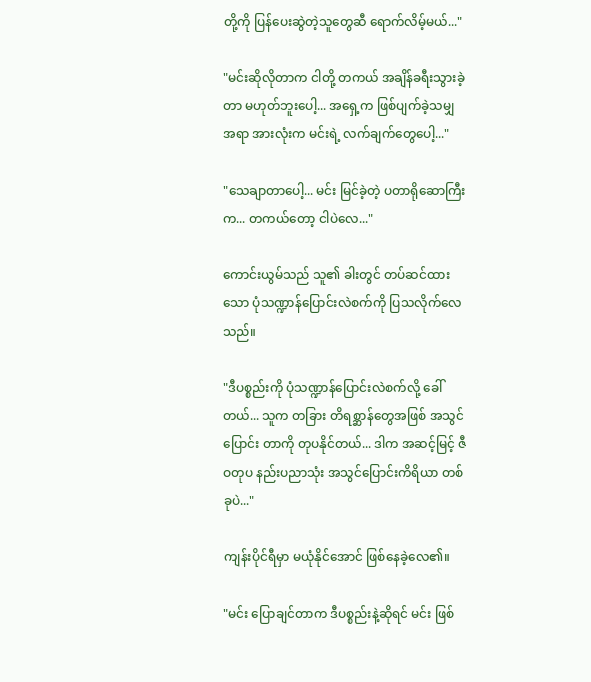တို့ကို ပြန်ပေးဆွဲတဲ့သူတွေဆီ ရောက်လိမ့်မယ်..."

"မင်းဆိုလိုတာက ငါတို့ တကယ် အချိန်ခရီးသွားခဲ့တာ မဟုတ်ဘူးပေါ့... အရှေ့က ဖြစ်ပျက်ခဲ့သမျှ အရာ အားလုံးက မင်းရဲ့ လက်ချက်တွေပေါ့..."

"သေချာတာပေါ့... မင်း မြင်ခဲ့တဲ့ ပတာရိုဆောကြီးက... တကယ်တော့ ငါပဲလေ..."

ကောင်းယွမ်သည် သူ၏ ခါးတွင် တပ်ဆင်ထားသော ပုံသဏ္ဍာန်ပြောင်းလဲစက်ကို ပြသလိုက်လေသည်။

"ဒီပစ္စည်းကို ပုံသဏ္ဍာန်ပြောင်းလဲစက်လို့ ခေါ်တယ်... သူက တခြား တိရစ္ဆာန်တွေအဖြစ် အသွင်ပြောင်း တာကို တုပနိုင်တယ်... ဒါက အဆင့်မြင့် ဇီဝတုပ နည်းပညာသုံး အသွင်ပြောင်းကိရိယာ တစ်ခုပဲ..."

ကျန်းပိုင်ရီမှာ မယုံနိုင်အောင် ဖြစ်နေခဲ့လေ၏။

"မင်း ပြောချင်တာက ဒီပစ္စည်းနဲ့ဆိုရင် မင်း ဖြစ်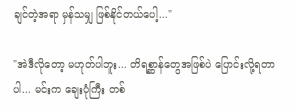ချင်တဲ့အရာ မှန်သမျှ ဖြစ်နိုင်တယ်ပေါ့..."

"အဲဒီလိုတော့ မဟုတ်ပါဘူး... တိရစ္ဆာန်တွေအဖြစ်ပဲ ပြောင်းလို့ရတာပါ... မင်းက ချေးပုံကြီး တစ်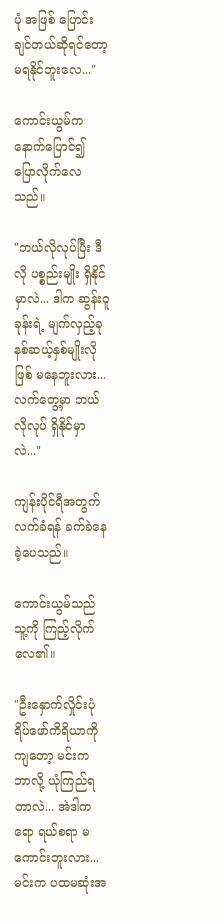ပုံ အဖြစ် ပြောင်းချင်တယ်ဆိုရင်တော့ မရနိုင်ဘူးလေ..."

ကောင်းယွမ်က နောက်ပြောင်၍ ပြောလိုက်လေသည်။

"ဘယ်လိုလုပ်ပြီး ဒီလို ပစ္စည်းမျိုး ရှိနိုင်မှာလဲ... ဒါက ဆွန်းဝူခုန်းရဲ့ မျက်လှည့်ခုနစ်ဆယ့်နှစ်မျိုးလို ဖြစ် မနေဘူးလား... လက်တွေ့မှာ ဘယ်လိုလုပ် ရှိနိုင်မှာလဲ..."

ကျန်းပိုင်ရီအတွက် လက်ခံရန် ခက်ခဲနေခဲ့ပေသည်။

ကောင်းယွမ်သည် သူ့ကို ကြည့်လိုက်လေ၏။

"ဦးနှောက်လှိုင်းပုံရိပ်ဖော်ကိရိယာကိုကျတော့ မင်းက ဘာလို့ ယုံကြည်ရတာလဲ... အဲဒါကရော ရယ်စရာ မကောင်းဘူးလား... မင်းက ပထမဆုံးအ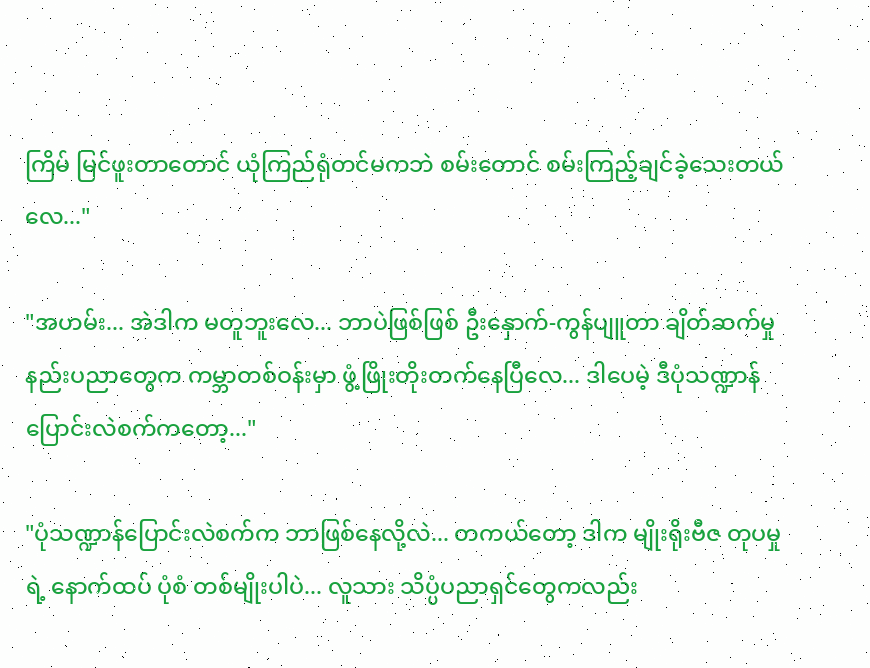ကြိမ် မြင်ဖူးတာတောင် ယုံကြည်ရုံတင်မကဘဲ စမ်းတောင် စမ်းကြည့်ချင်ခဲ့သေးတယ်လေ..."

"အဟမ်း... အဲဒါက မတူဘူးလေ... ဘာပဲဖြစ်ဖြစ် ဦးနှောက်-ကွန်ပျူတာ ချိတ်ဆက်မှု နည်းပညာတွေက ကမ္ဘာတစ်ဝန်းမှာ ဖွံ့ဖြိုးတိုးတက်နေပြီလေ... ဒါပေမဲ့ ဒီပုံသဏ္ဍာန်ပြောင်းလဲစက်ကတော့..."

"ပုံသဏ္ဍာန်ပြောင်းလဲစက်က ဘာဖြစ်နေလို့လဲ... တကယ်တော့ ဒါက မျိုးရိုးဗီဇ တုပမှုရဲ့ နောက်ထပ် ပုံစံ တစ်မျိုးပါပဲ... လူသား သိပ္ပံပညာရှင်တွေကလည်း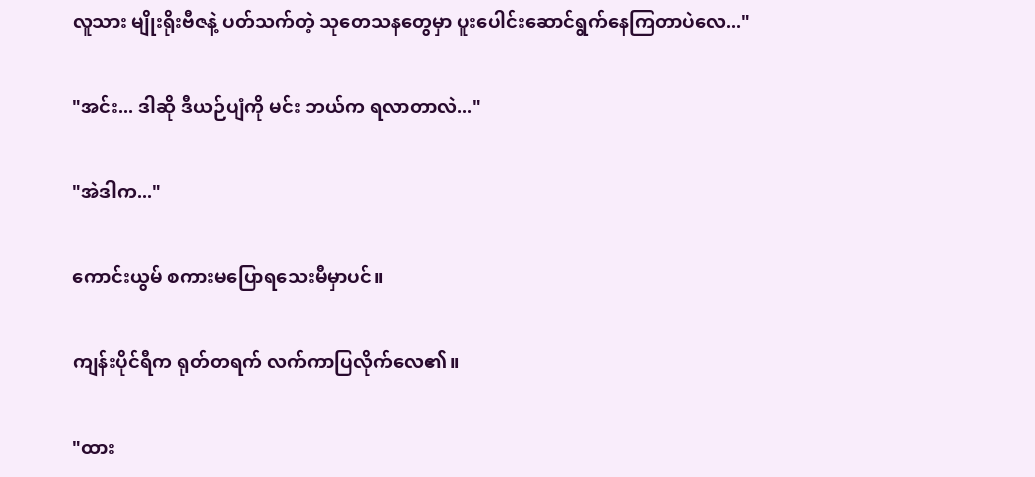လူသား မျိုးရိုးဗီဇနဲ့ ပတ်သက်တဲ့ သုတေသနတွေမှာ ပူးပေါင်းဆောင်ရွက်နေကြတာပဲလေ..."

"အင်း... ဒါဆို ဒီယဉ်ပျံကို မင်း ဘယ်က ရလာတာလဲ..."

"အဲဒါက..."

ကောင်းယွမ် စကားမပြောရသေးမီမှာပင်။

ကျန်းပိုင်ရီက ရုတ်တရက် လက်ကာပြလိုက်လေ၏။

"ထား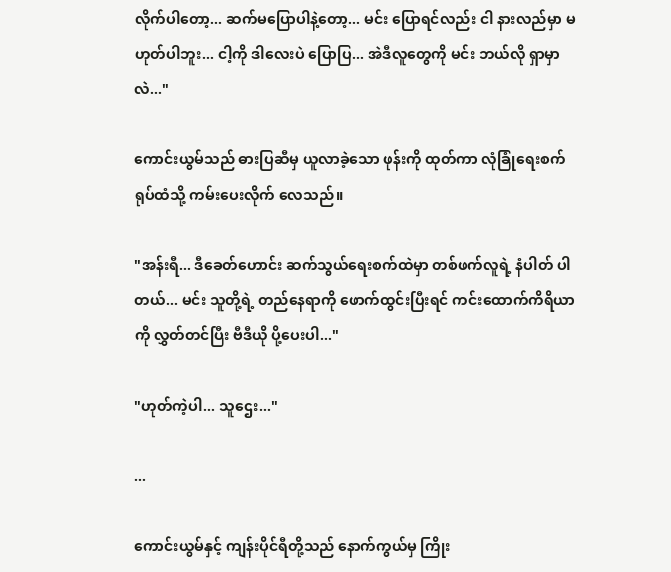လိုက်ပါတော့... ဆက်မပြောပါနဲ့တော့... မင်း ပြောရင်လည်း ငါ နားလည်မှာ မဟုတ်ပါဘူး... ငါ့ကို ဒါလေးပဲ ပြောပြ... အဲဒီလူတွေကို မင်း ဘယ်လို ရှာမှာလဲ..."

ကောင်းယွမ်သည် ဓားပြဆီမှ ယူလာခဲ့သော ဖုန်းကို ထုတ်ကာ လုံခြုံရေးစက်ရုပ်ထံသို့ ကမ်းပေးလိုက် လေသည်။

"အန်းရီ... ဒီခေတ်ဟောင်း ဆက်သွယ်ရေးစက်ထဲမှာ တစ်ဖက်လူရဲ့ နံပါတ် ပါတယ်... မင်း သူတို့ရဲ့ တည်နေရာကို ဖောက်ထွင်းပြီးရင် ကင်းထောက်ကိရိယာကို လွှတ်တင်ပြီး ဗီဒီယို ပို့ပေးပါ..."

"ဟုတ်ကဲ့ပါ... သူဌေး..."

...

ကောင်းယွမ်နှင့် ကျန်းပိုင်ရီတို့သည် နောက်ကွယ်မှ ကြိုး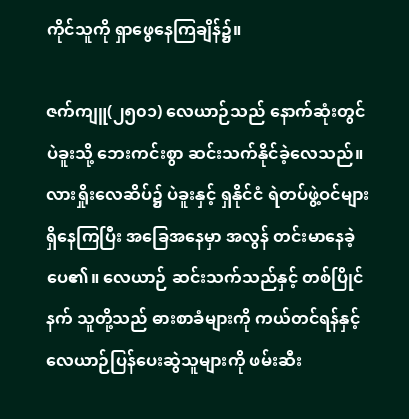ကိုင်သူကို ရှာဖွေနေကြချိန်၌။

ဇက်ကျူ(၂၅၀၁) လေယာဉ်သည် နောက်ဆုံးတွင် ပဲခူးသို့ ဘေးကင်းစွာ ဆင်းသက်နိုင်ခဲ့လေသည်။ လားရှိုးလေဆိပ်၌ ပဲခူးနှင့် ရှနိုင်ငံ ရဲတပ်ဖွဲ့ဝင်များ ရှိနေကြပြီး အခြေအနေမှာ အလွန် တင်းမာနေခဲ့ ပေ၏။ လေယာဉ် ဆင်းသက်သည်နှင့် တစ်ပြိုင်နက် သူတို့သည် ဓားစာခံများကို ကယ်တင်ရန်နှင့် လေယာဉ်ပြန်ပေးဆွဲသူများကို ဖမ်းဆီး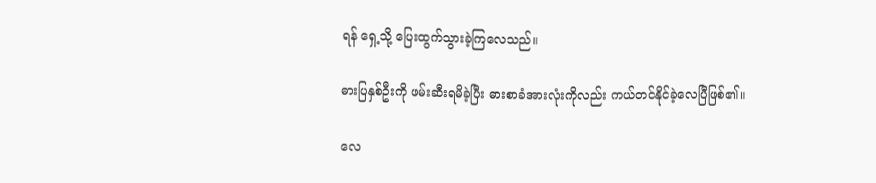ရန် ရှေ့သို့ ပြေးထွက်သွားခဲ့ကြလေသည်။

ဓားပြနှစ်ဦးကို ဖမ်းဆီးရမိခဲ့ပြီး ဓားစာခံအားလုံးကိုလည်း ကယ်တင်နိုင်ခဲ့လေပြီဖြစ်၏။

လေ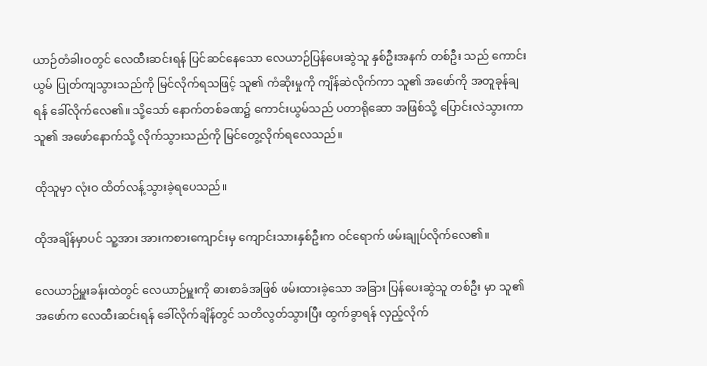ယာဉ်တံခါးဝတွင် လေထီးဆင်းရန် ပြင်ဆင်နေသော လေယာဉ်ပြန်ပေးဆွဲသူ နှစ်ဦးအနက် တစ်ဦး သည် ကောင်းယွမ် ပြုတ်ကျသွားသည်ကို မြင်လိုက်ရသဖြင့် သူ၏ ကံဆိုးမှုကို ကျိန်ဆဲလိုက်ကာ သူ၏ အဖော်ကို အတူခုန်ချရန် ခေါ်လိုက်လေ၏။ သို့သော် နောက်တစ်ခဏ၌ ကောင်းယွမ်သည် ပတာရိုဆော အဖြစ်သို့ ပြောင်းလဲသွားကာ သူ၏ အဖော်နောက်သို့ လိုက်သွားသည်ကို မြင်တွေ့လိုက်ရလေသည်။

ထိုသူမှာ လုံးဝ ထိတ်လန့်သွားခဲ့ရပေသည်။

ထိုအချိန်မှာပင် သူ့အား အားကစားကျောင်းမှ ကျောင်းသားနှစ်ဦးက ဝင်ရောက် ဖမ်းချုပ်လိုက်လေ၏။

လေယာဉ်မှူးခန်းထဲတွင် လေယာဉ်မှူးကို ဓားစာခံအဖြစ် ဖမ်းထားခဲ့သော အခြား ပြန်ပေးဆွဲသူ တစ်ဦး မှာ သူ၏ အဖော်က လေထီးဆင်းရန် ခေါ်လိုက်ချိန်တွင် သတိလွတ်သွားပြီး ထွက်ခွာရန် လှည့်လိုက်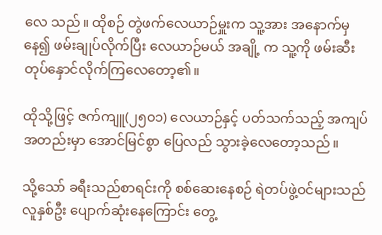လေ သည်။ ထိုစဉ် တွဲဖက်လေယာဉ်မှူးက သူ့အား အနောက်မှနေ၍ ဖမ်းချုပ်လိုက်ပြီး လေယာဉ်မယ် အချို့ က သူ့ကို ဖမ်းဆီးတုပ်နှောင်လိုက်ကြလေတော့၏။

ထိုသို့ဖြင့် ဇက်ကျူ(၂၅၀၁) လေယာဉ်နှင့် ပတ်သက်သည့် အကျပ်အတည်းမှာ အောင်မြင်စွာ ပြေလည် သွားခဲ့လေတော့သည်။

သို့သော် ခရီးသည်စာရင်းကို စစ်ဆေးနေစဉ် ရဲတပ်ဖွဲ့ဝင်များသည် လူနှစ်ဦး ပျောက်ဆုံးနေကြောင်း တွေ့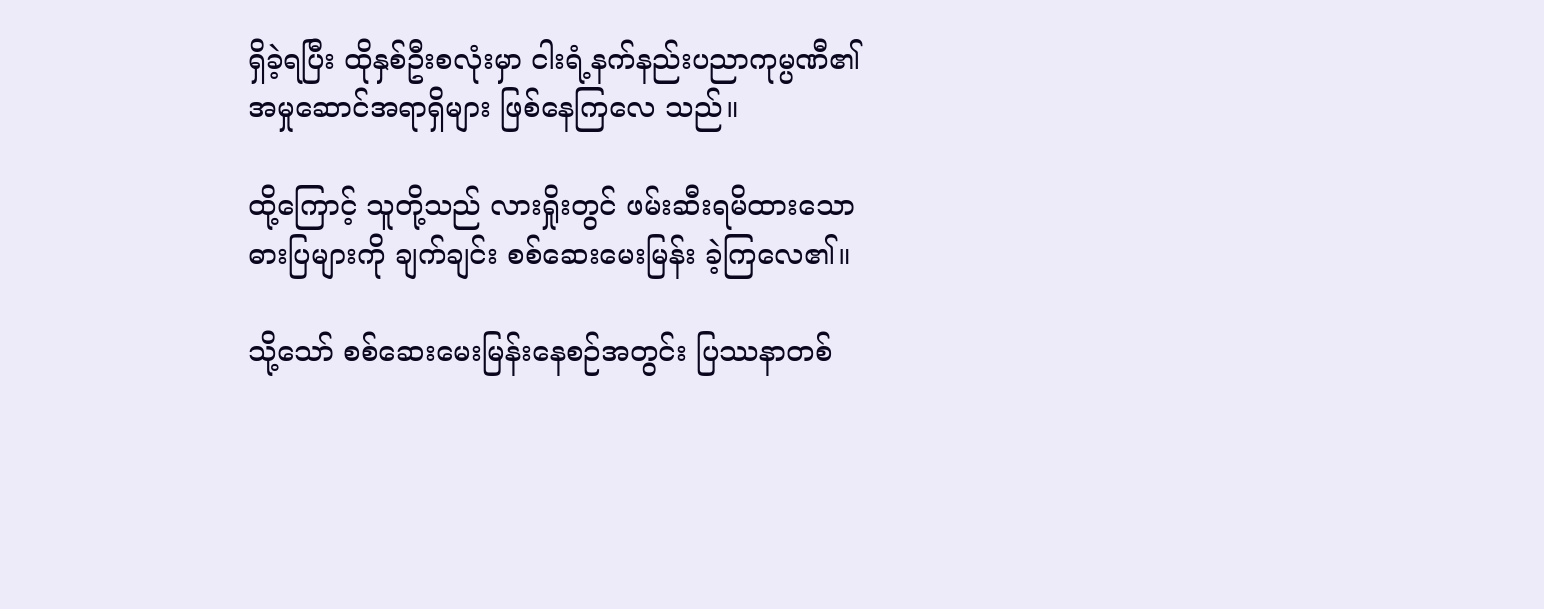ရှိခဲ့ရပြီး ထိုနှစ်ဦးစလုံးမှာ ငါးရံ့နက်နည်းပညာကုမ္ပဏီ၏ အမှုဆောင်အရာရှိများ ဖြစ်နေကြလေ သည်။

ထို့ကြောင့် သူတို့သည် လားရှိုးတွင် ဖမ်းဆီးရမိထားသော ဓားပြများကို ချက်ချင်း စစ်ဆေးမေးမြန်း ခဲ့ကြလေ၏။

သို့သော် စစ်ဆေးမေးမြန်းနေစဉ်အတွင်း ပြဿနာတစ်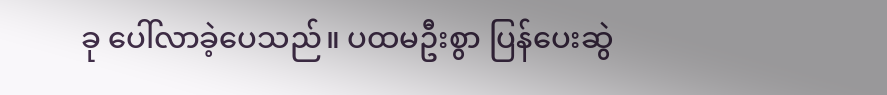ခု ပေါ်လာခဲ့ပေသည်။ ပထမဦးစွာ ပြန်ပေးဆွဲ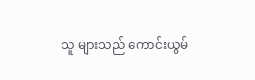သူ များသည် ကောင်းယွမ်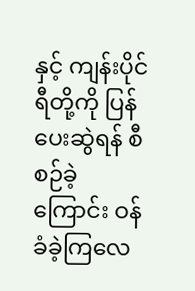နှင့် ကျန်းပိုင်ရီတို့ကို ပြန်ပေးဆွဲရန် စီစဉ်ခဲ့ကြောင်း ဝန်ခံခဲ့ကြလေ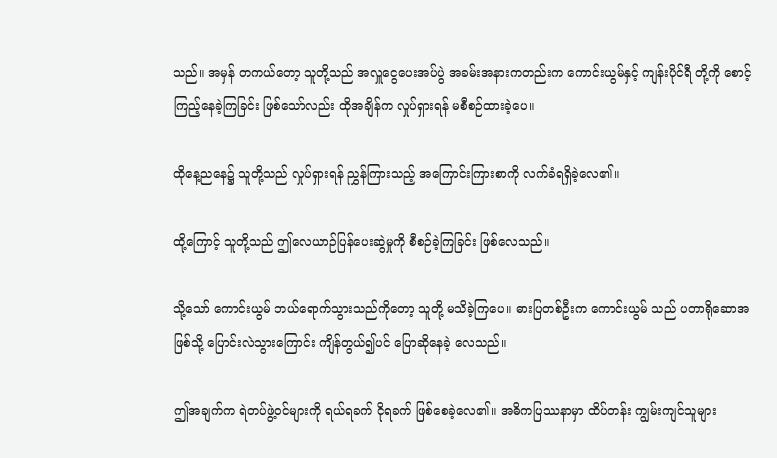သည်။ အမှန် တကယ်တော့ သူတို့သည် အလှူငွေပေးအပ်ပွဲ အခမ်းအနားကတည်းက ကောင်းယွမ်နှင့် ကျန်းပိုင်ရီ တို့ကို စောင့်ကြည့်နေခဲ့ကြခြင်း ဖြစ်သော်လည်း ထိုအချိန်က လှုပ်ရှားရန် မစီစဉ်ထားခဲ့ပေ။

ထိုနေ့ညနေ၌ သူတို့သည် လှုပ်ရှားရန် ညွှန်ကြားသည့် အကြောင်းကြားစာကို လက်ခံရရှိခဲ့လေ၏။

ထို့ကြောင့် သူတို့သည် ဤလေယာဉ်ပြန်ပေးဆွဲမှုကို စီစဉ်ခဲ့ကြခြင်း ဖြစ်လေသည်။

သို့သော် ကောင်းယွမ် ဘယ်ရောက်သွားသည်ကိုတော့ သူတို့ မသိခဲ့ကြပေ။ ဓားပြတစ်ဦးက ကောင်းယွမ် သည် ပတာရိုဆောအဖြစ်သို့ ပြောင်းလဲသွားကြောင်း ကျိန်တွယ်၍ပင် ပြောဆိုနေခဲ့ လေသည်။

ဤအချက်က ရဲတပ်ဖွဲ့ဝင်များကို ရယ်ရခက် ငိုရခက် ဖြစ်စေခဲ့လေ၏။ အဓိကပြဿနာမှာ ထိပ်တန်း ကျွမ်းကျင်သူများ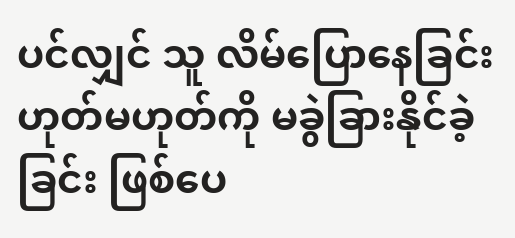ပင်လျှင် သူ လိမ်ပြောနေခြင်း ဟုတ်မဟုတ်ကို မခွဲခြားနိုင်ခဲ့ခြင်း ဖြစ်ပေ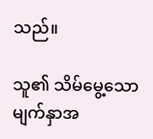သည်။

သူ၏ သိမ်မွေ့သော မျက်နှာအ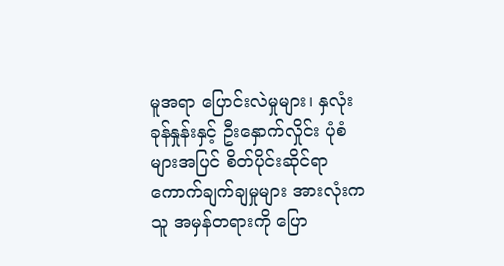မူအရာ ပြောင်းလဲမှုများ၊ နှလုံးခုန်နှုန်းနှင့် ဦးနှောက်လှိုင်း ပုံစံများအပြင် စိတ်ပိုင်းဆိုင်ရာ ကောက်ချက်ချမှုများ အားလုံးက သူ အမှန်တရားကို ပြော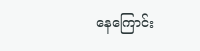နေကြောင်း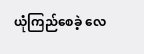ယုံကြည်စေခဲ့ လေ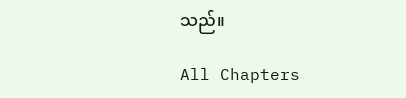သည်။

All Chapters